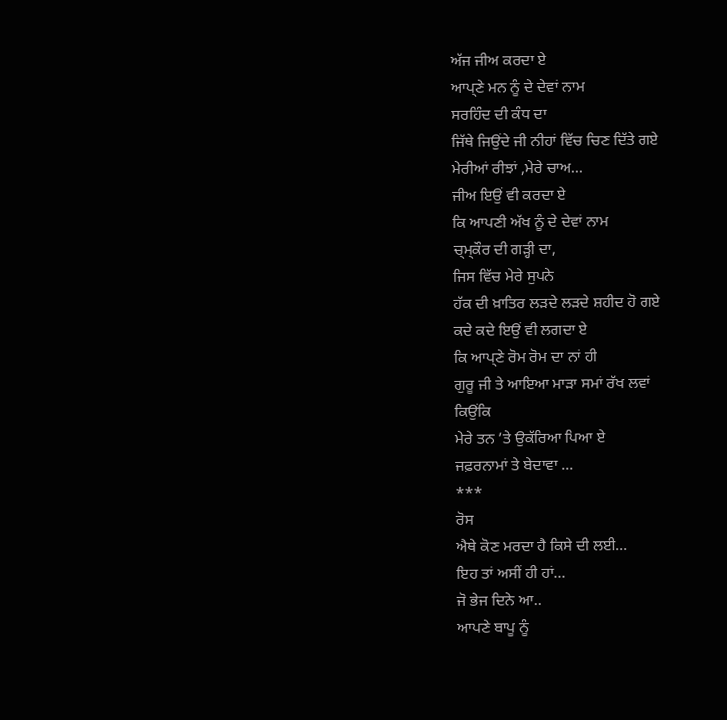ਅੱਜ ਜੀਅ ਕਰਦਾ ਏ
ਆਪ੍ਣੇ ਮਨ ਨੂੰ ਦੇ ਦੇਵਾਂ ਨਾਮ
ਸਰਹਿੰਦ ਦੀ ਕੰਧ ਦਾ
ਜਿੱਥੇ ਜਿਉਂਦੇ ਜੀ ਨੀਹਾਂ ਵਿੱਚ ਚਿਣ ਦਿੱਤੇ ਗਏ
ਮੇਰੀਆਂ ਰੀਝਾਂ ,ਮੇਰੇ ਚਾਅ...
ਜੀਅ ਇਉਂ ਵੀ ਕਰਦਾ ਏ
ਕਿ ਆਪਣੀ ਅੱਖ ਨੂੰ ਦੇ ਦੇਵਾਂ ਨਾਮ
ਚ੍ਮ੍ਕੌਰ ਦੀ ਗੜ੍ਹੀ ਦਾ,
ਜਿਸ ਵਿੱਚ ਮੇਰੇ ਸੁਪਨੇ
ਹੱਕ ਦੀ ਖ਼ਾਤਿਰ ਲੜਦੇ ਲੜਦੇ ਸ਼ਹੀਦ ਹੋ ਗਏ
ਕਦੇ ਕਦੇ ਇਉਂ ਵੀ ਲਗਦਾ ਏ
ਕਿ ਆਪ੍ਣੇ ਰੋਮ ਰੋਮ ਦਾ ਨਾਂ ਹੀ
ਗੁਰੂ ਜੀ ਤੇ ਆਇਆ ਮਾੜਾ ਸਮਾਂ ਰੱਖ ਲਵਾਂ
ਕਿਉਂਕਿ
ਮੇਰੇ ਤਨ ’ਤੇ ਉਕੱਰਿਆ ਪਿਆ ਏ
ਜਫ਼ਰਨਾਮਾਂ ਤੇ ਬੇਦਾਵਾ ...
***
ਰੋਸ
ਐਥੇ ਕੋਣ ਮਰਦਾ ਹੈ ਕਿਸੇ ਦੀ ਲਈ...
ਇਹ ਤਾਂ ਅਸੀਂ ਹੀ ਹਾਂ...
ਜੋ ਭੇਜ ਦਿਨੇ ਆ..
ਆਪਣੇ ਬਾਪੂ ਨੂੰ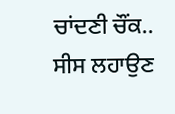ਚਾਂਦਣੀ ਚੌਂਕ..
ਸੀਸ ਲਹਾਉਣ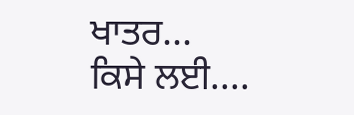ਖਾਤਰ...
ਕਿਸੇ ਲਈ....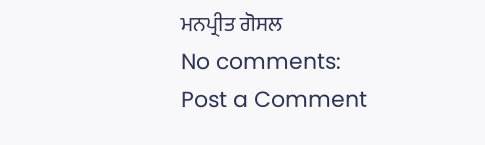ਮਨਪ੍ਰੀਤ ਗੋਸਲ
No comments:
Post a Comment